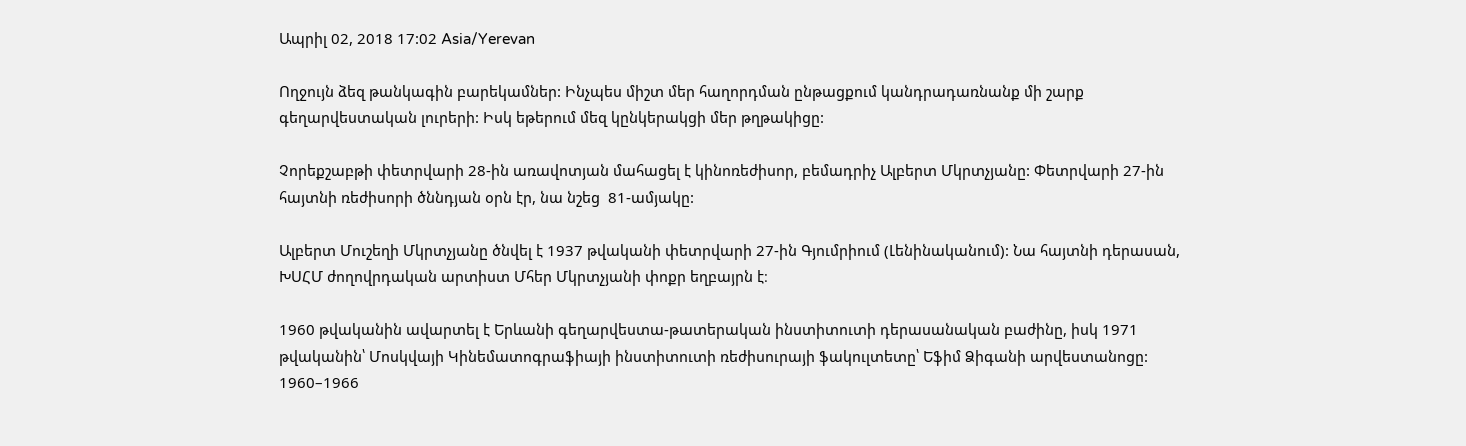Ապրիլ 02, 2018 17:02 Asia/Yerevan

Ողջույն ձեզ թանկագին բարեկամներ: Ինչպես միշտ մեր հաղորդման ընթացքում կանդրադառնանք մի շարք գեղարվեստական լուրերի: Իսկ եթերում մեզ կընկերակցի մեր թղթակիցը:

Չորեքշաբթի փետրվարի 28-ին առավոտյան մահացել է կինոռեժիսոր, բեմադրիչ Ալբերտ Մկրտչյանը: Փետրվարի 27-ին հայտնի ռեժիսորի ծննդյան օրն էր, նա նշեց  81-ամյակը:

Ալբերտ Մուշեղի Մկրտչյանը ծնվել է 1937 թվականի փետրվարի 27-ին Գյումրիում (Լենինականում): Նա հայտնի դերասան, ԽՍՀՄ ժողովրդական արտիստ Մհեր Մկրտչյանի փոքր եղբայրն է։

1960 թվականին ավարտել է Երևանի գեղարվեստա-թատերական ինստիտուտի դերասանական բաժինը, իսկ 1971 թվականին՝ Մոսկվայի Կինեմատոգրաֆիայի ինստիտուտի ռեժիսուրայի ֆակուլտետը՝ Եֆիմ Ձիգանի արվեստանոցը: 1960–1966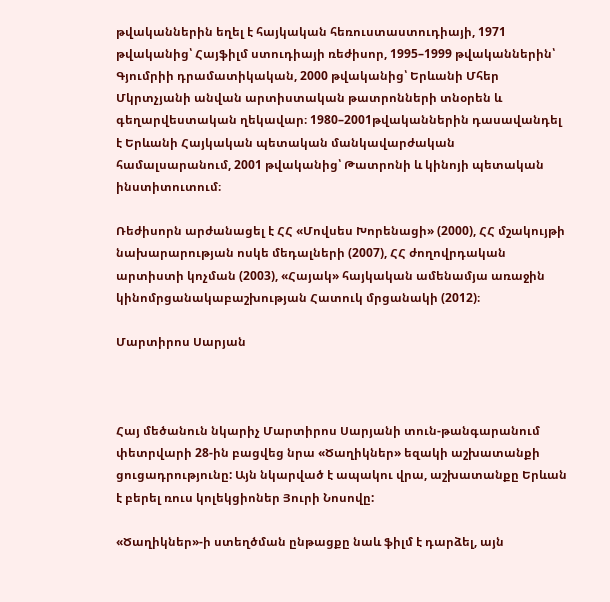թվականներին եղել է հայկական հեռուստաստուդիայի, 1971 թվականից՝ Հայֆիլմ ստուդիայի ռեժիսոր, 1995–1999 թվականներին՝ Գյումրիի դրամատիկական, 2000 թվականից՝ Երևանի Մհեր Մկրտչյանի անվան արտիստական թատրոնների տնօրեն և գեղարվեստական ղեկավար։ 1980–2001թվականներին դասավանդել է Երևանի Հայկական պետական մանկավարժական համալսարանում, 2001 թվականից՝ Թատրոնի և կինոյի պետական ինստիտուտում։

Ռեժիսորն արժանացել է ՀՀ «Մովսես Խորենացի» (2000), ՀՀ մշակույթի նախարարության ոսկե մեդալների (2007), ՀՀ ժողովրդական արտիստի կոչման (2003), «Հայակ» հայկական ամենամյա առաջին կինոմրցանակաբաշխության Հատուկ մրցանակի (2012)։

Մարտիրոս Սարյան



Հայ մեծանուն նկարիչ Մարտիրոս Սարյանի տուն-թանգարանում փետրվարի 28-ին բացվեց նրա «Ծաղիկներ» եզակի աշխատանքի ցուցադրությունը: Այն նկարված է ապակու վրա, աշխատանքը Երևան է բերել ռուս կոլեկցիոներ Յուրի Նոսովը:

«Ծաղիկներ»-ի ստեղծման ընթացքը նաև ֆիլմ է դարձել, այն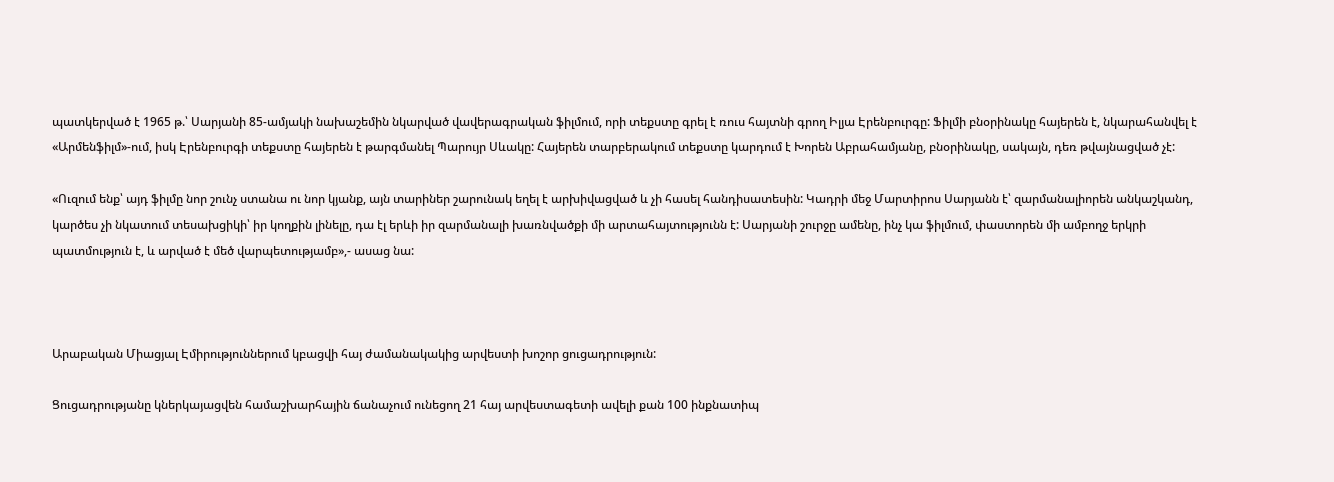պատկերված է 1965 թ.՝ Սարյանի 85-ամյակի նախաշեմին նկարված վավերագրական ֆիլմում, որի տեքստը գրել է ռուս հայտնի գրող Իլյա Էրենբուրգը: Ֆիլմի բնօրինակը հայերեն է, նկարահանվել է «Արմենֆիլմ»-ում, իսկ Էրենբուրգի տեքստը հայերեն է թարգմանել Պարույր Սևակը: Հայերեն տարբերակում տեքստը կարդում է Խորեն Աբրահամյանը, բնօրինակը, սակայն, դեռ թվայնացված չէ:

«Ուզում ենք՝ այդ ֆիլմը նոր շունչ ստանա ու նոր կյանք, այն տարիներ շարունակ եղել է արխիվացված և չի հասել հանդիսատեսին: Կադրի մեջ Մարտիրոս Սարյանն է՝ զարմանալիորեն անկաշկանդ, կարծես չի նկատում տեսախցիկի՝ իր կողքին լինելը, դա էլ երևի իր զարմանալի խառնվածքի մի արտահայտությունն է: Սարյանի շուրջը ամենը, ինչ կա ֆիլմում, փաստորեն մի ամբողջ երկրի պատմություն է, և արված է մեծ վարպետությամբ»,- ասաց նա:



Արաբական Միացյալ Էմիրություններում կբացվի հայ ժամանակակից արվեստի խոշոր ցուցադրություն:

Ցուցադրությանը կներկայացվեն համաշխարհային ճանաչում ունեցող 21 հայ արվեստագետի ավելի քան 100 ինքնատիպ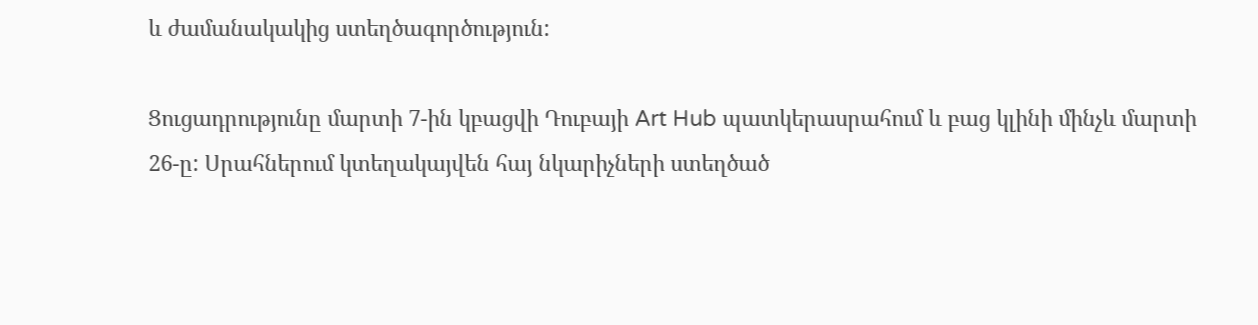և ժամանակակից ստեղծագործություն:

Ցուցադրությունը մարտի 7-ին կբացվի Դուբայի Art Hub պատկերասրահում և բաց կլինի մինչև մարտի 26-ը: Սրահներում կտեղակայվեն հայ նկարիչների ստեղծած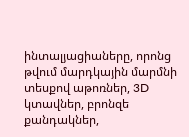ինտալյացիաները, որոնց թվում մարդկային մարմնի տեսքով աթոռներ, 3D կտավներ, բրոնզե քանդակներ,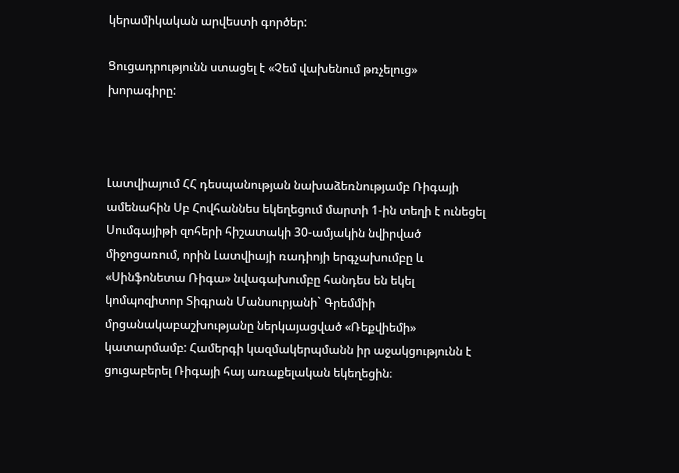կերամիկական արվեստի գործեր:

Ցուցադրությունն ստացել է «Չեմ վախենում թռչելուց» խորագիրը:



Լատվիայում ՀՀ դեսպանության նախաձեռնությամբ Ռիգայի ամենահին Սբ Հովհաննես եկեղեցում մարտի 1-ին տեղի է ունեցել Սումգայիթի զոհերի հիշատակի 30-ամյակին նվիրված միջոցառում, որին Լատվիայի ռադիոյի երգչախումբը և «Սինֆոնետա Ռիգա» նվագախումբը հանդես են եկել կոմպոզիտոր Տիգրան Մանսուրյանի` Գրեմմիի մրցանակաբաշխությանը ներկայացված «Ռեքվիեմի» կատարմամբ: Համերգի կազմակերպմանն իր աջակցությունն է ցուցաբերել Ռիգայի հայ առաքելական եկեղեցին։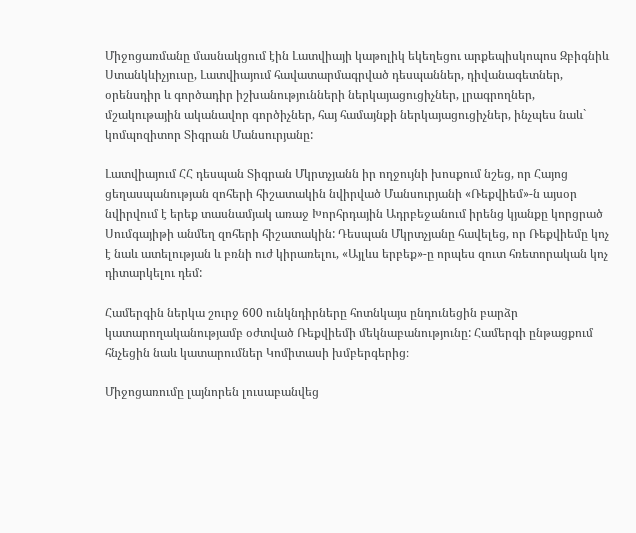Միջոցառմանը մասնակցում էին Լատվիայի կաթոլիկ եկեղեցու արքեպիսկոպոս Զբիգնիև Ստանկևիչյուսը, Լատվիայում հավատարմագրված դեսպաններ, դիվանագետներ, օրենսդիր և գործադիր իշխանությունների ներկայացուցիչներ, լրագրողներ, մշակութային ականավոր գործիչներ, հայ համայնքի ներկայացուցիչներ, ինչպես նաև` կոմպոզիտոր Տիգրան Մանսուրյանը:

Լատվիայում ՀՀ դեսպան Տիգրան Մկրտչյանն իր ողջույնի խոսքում նշեց, որ Հայոց ցեղասպանության զոհերի հիշատակին նվիրված Մանսուրյանի «Ռեքվիեմ»-ն այսօր նվիրվում է երեք տասնամյակ առաջ Խորհրդային Ադրբեջանում իրենց կյանքը կորցրած Սումգայիթի անմեղ զոհերի հիշատակին: Դեսպան Մկրտչյանը հավելեց, որ Ռեքվիեմը կոչ է նաև ատելության և բռնի ուժ կիրառելու, «Այլևս երբեք»-ը որպես զուտ հռետորական կոչ դիտարկելու դեմ:

Համերգին ներկա շուրջ 600 ունկնդիրները հոտնկայս ընդունեցին բարձր կատարողականությամբ օժտված Ռեքվիեմի մեկնաբանությունը: Համերգի ընթացքում հնչեցին նաև կատարումներ Կոմիտասի խմբերգերից։

Միջոցառումը լայնորեն լուսաբանվեց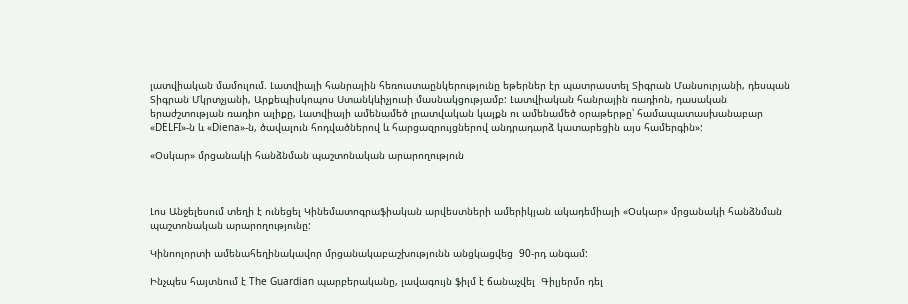լատվիական մամուլում. Լատվիայի հանրային հեռուստաընկերությունը եթերներ էր պատրաստել Տիգրան Մանսուրյանի, դեսպան Տիգրան Մկրտչյանի, Արքեպիսկոպոս Ստանկևիչյուսի մասնակցությամբ: Լատվիական հանրային ռադիոն, դասական երաժշտության ռադիո ալիքը, Լատվիայի ամենամեծ լրատվական կայքն ու ամենամեծ օրաթերթը՝ համապատասխանաբար «DELFI»-ն և «Diena»-ն, ծավալուն հոդվածներով և հարցազրույցներով անդրադարձ կատարեցին այս համերգին»:

«Օսկար» մրցանակի հանձնման պաշտոնական արարողություն



Լոս Անջելեսում տեղի է ունեցել Կինեմատոգրաֆիական արվեստների ամերիկյան ակադեմիայի «Օսկար» մրցանակի հանձնման պաշտոնական արարողությունը:

Կինոոլորտի ամենահեղինակավոր մրցանակաբաշխությունն անցկացվեց  90-րդ անգամ:

Ինչպես հայտնում է The Guardian պարբերականը, լավագույն ֆիլմ է ճանաչվել  Գիլյերմո դել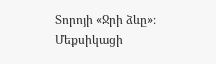Տորոյի «Ջրի ձևը»։ Մեքսիկացի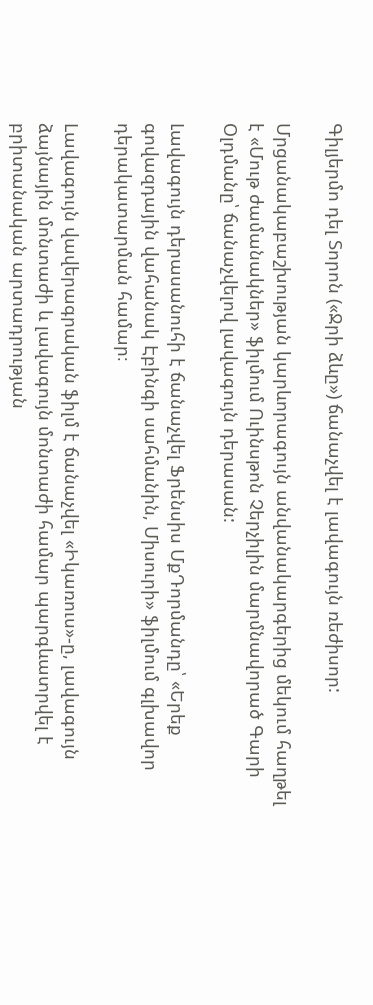Գիլյերմո դել Տորոն («Ջրի ձևը») ճանաչվել է լավագույն ռեժիսոր:

Մրցանակաբաշխության կարևորագույն անվանակարգերից մեկում հաղթել է «Մութ ժամանակներ» ֆիլմում Ուինսթոն Չերչիլին մարմնավորած Գարի Օլդմանը՝ ճանաչվելով լավագույն դերասան:

Լավագույն դերասանուհի է ճանաչվել Ֆրենսիս ՄքԴորմանդը՝ «Երեք գովազդային վահանակ Էբինգի սահմանին, Միսուրի» ֆիլմում գլխավոր դերակատարման համար։

Lավագույն վավերագրական ֆիլմ է ճանաչվել «Իկառուս»-ը, լավագույն ձայնային մոնտաժի և լավագույն մոնտաժի համար պարգևատրվել է բրիտանական արտադրության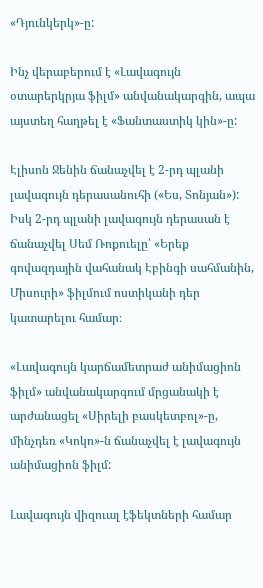«Դյունկերկ»-ը:

Ինչ վերաբերում է «Լավագույն օտարերկրյա ֆիլմ» անվանակարգին, ապա այստեղ հաղթել է «Ֆանտաստիկ կին»-ը:

Էլիսոն Ջենին ճանաչվել է 2-րդ պլանի լավագույն դերասանուհի («Ես, Տոնյան»): Իսկ 2-րդ պլանի լավագույն դերասան է ճանաչվել Սեմ Ռոքուելը՝ «Երեք գովազդային վահանակ Էբինգի սահմանին, Միսուրի» ֆիլմում ոստիկանի դեր կատարելու համար։

«Լավագույն կարճամետրաժ անիմացիոն ֆիլմ» անվանակարգում մրցանակի է արժանացել «Սիրելի բասկետբոլ»-ը, մինչդեռ «Կոկո»-ն ճանաչվել է լավագույն անիմացիոն ֆիլմ:

Լավագույն վիզուալ էֆեկտների համար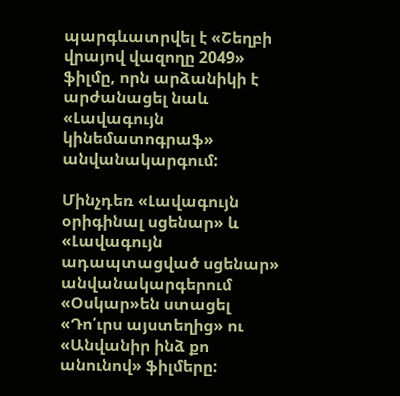պարգևատրվել է «Շեղբի վրայով վազողը 2049» ֆիլմը, որն արձանիկի է արժանացել նաև «Լավագույն կինեմատոգրաֆ» անվանակարգում:

Մինչդեռ «Լավագույն օրիգինալ սցենար» և «Լավագույն ադապտացված սցենար» անվանակարգերում «Օսկար»են ստացել «Դո՛ւրս այստեղից» ու «Անվանիր ինձ քո անունով» ֆիլմերը: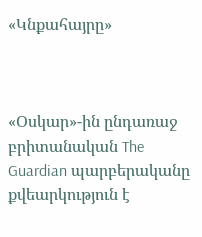«Կնքահայրը»



«Օսկար»-ին ընդառաջ բրիտանական The Guardian պարբերականը քվեարկություն է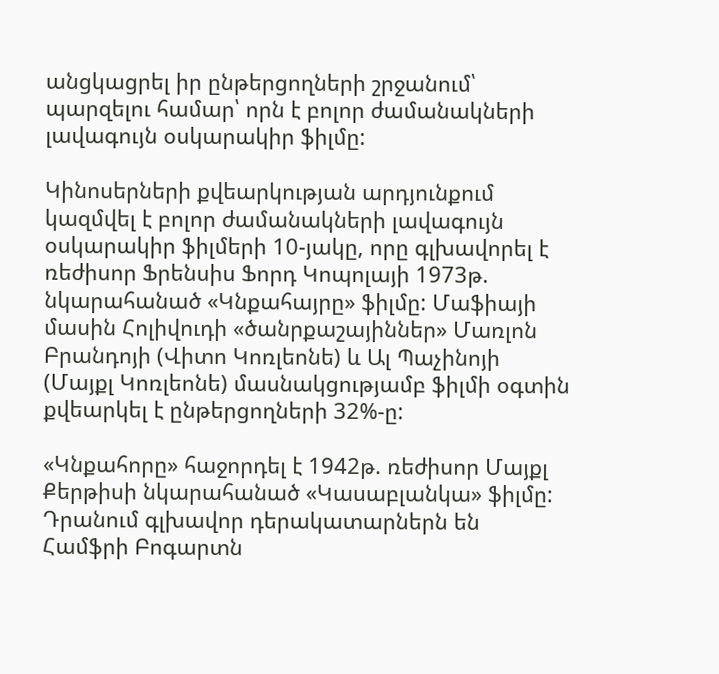անցկացրել իր ընթերցողների շրջանում՝ պարզելու համար՝ որն է բոլոր ժամանակների լավագույն օսկարակիր ֆիլմը:

Կինոսերների քվեարկության արդյունքում կազմվել է բոլոր ժամանակների լավագույն օսկարակիր ֆիլմերի 10-յակը, որը գլխավորել է ռեժիսոր Ֆրենսիս Ֆորդ Կոպոլայի 1973թ. նկարահանած «Կնքահայրը» ֆիլմը: Մաֆիայի մասին Հոլիվուդի «ծանրքաշայիններ» Մառլոն Բրանդոյի (Վիտո Կոռլեոնե) և Ալ Պաչինոյի (Մայքլ Կոռլեոնե) մասնակցությամբ ֆիլմի օգտին քվեարկել է ընթերցողների 32%-ը:

«Կնքահորը» հաջորդել է 1942թ. ռեժիսոր Մայքլ Քերթիսի նկարահանած «Կասաբլանկա» ֆիլմը: Դրանում գլխավոր դերակատարներն են Համֆրի Բոգարտն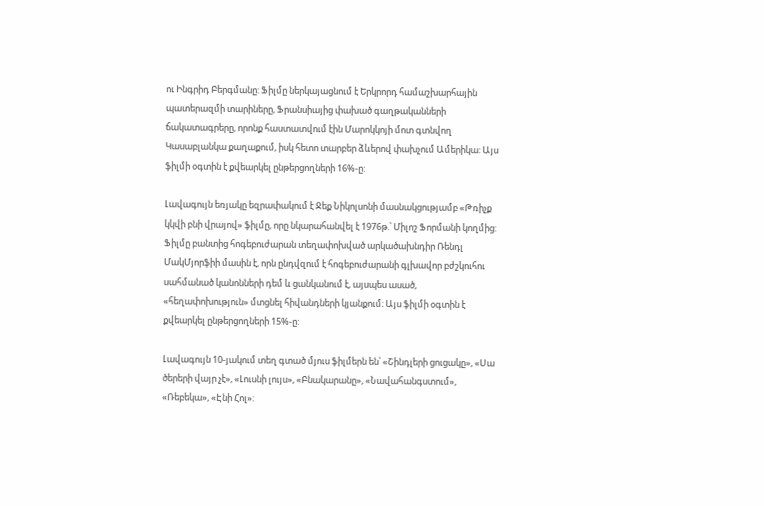ու Ինգրիդ Բերգմանը: Ֆիլմը ներկայացնում է Երկրորդ համաշխարհային պատերազմի տարիները, Ֆրանսիայից փախած գաղթականների ճակատագրերը, որոնք հաստատվում էին Մարոկկոյի մոտ գտնվող Կասաբլանկա քաղաքում, իսկ հետո տարբեր ձևերով փախչում Ամերիկա: Այս ֆիլմի օգտին է քվեարկել ընթերցողների 16%-ը:

Լավագույն եռյակը եզրափակում է Ջեք Նիկոլսոնի մասնակցությամբ «Թռիչք կկվի բնի վրայով» ֆիլմը, որը նկարահանվել է 1976թ.՝ Միլոշ Ֆորմանի կողմից: Ֆիլմը բանտից հոգեբուժարան տեղափոխված արկածախնդիր Ռենդլ ՄակՄյորֆիի մասին է, որն ընդվզում է հոգեբուժարանի գլխավոր բժշկուհու սահմանած կանոնների դեմ և ցանկանում է, այսպես ասած, «հեղափոխություն» մտցնել հիվանդների կյանքում։ Այս ֆիլմի օգտին է քվեարկել ընթերցողների 15%-ը:

Լավագույն 10-յակում տեղ գտած մյուս ֆիլմերն են՝ «Շինդլերի ցուցակը», «Սա ծերերի վայր չէ», «Լուսնի լույս», «Բնակարանը», «Նավահանգստում», «Ռեբեկա», «Էնի Հոլ»: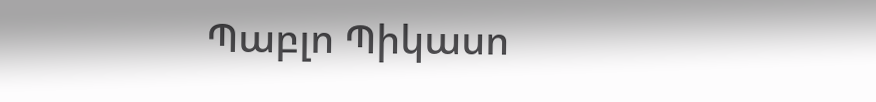Պաբլո Պիկասո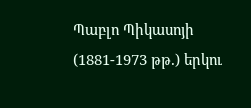Պաբլո Պիկասոյի (1881-1973 թթ.) երկու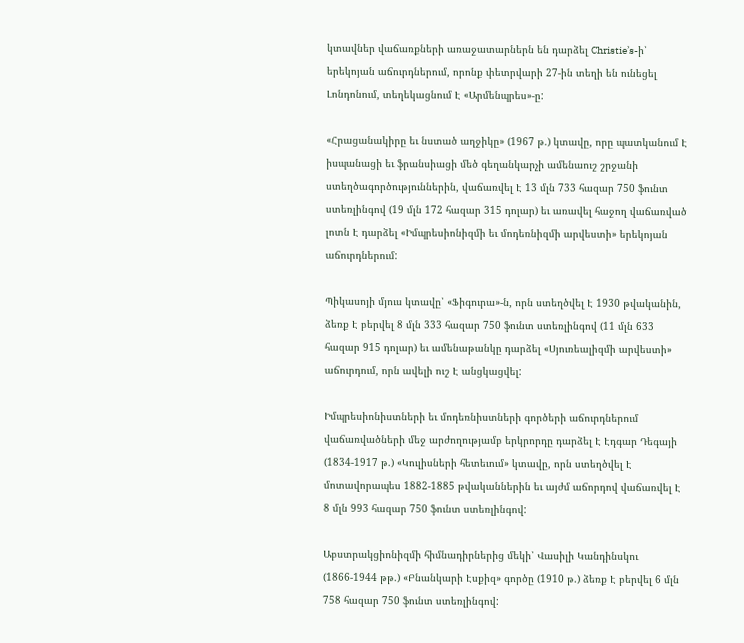կտավներ վաճառքների առաջատարներն են դարձել Christie՚s-ի՝ երեկոյան աճուրդներում, որոնք փետրվարի 27-ին տեղի են ունեցել Լոնդոնում, տեղեկացնում Է «Արմենպրես»-ը:

«Հրացանակիրը եւ նստած աղջիկը» (1967 թ.) կտավը, որը պատկանում Է իսպանացի եւ ֆրանսիացի մեծ գեղանկարչի ամենաուշ շրջանի ստեղծագործություններին, վաճառվել Է 13 մլն 733 հազար 750 ֆունտ ստեռլինգով (19 մլն 172 հազար 315 դոլար) եւ առավել հաջող վաճառված լոտն Է դարձել «Իմպրեսիոնիզմի եւ մոդեռնիզմի արվեստի» երեկոյան աճուրդներում:

Պիկասոյի մյուս կտավը՝ «Ֆիգուրա»-ն, որն ստեղծվել Է 1930 թվականին, ձեռք Է բերվել 8 մլն 333 հազար 750 ֆունտ ստեռլինգով (11 մլն 633 հազար 915 դոլար) եւ ամենաթանկը դարձել «Սյուռեալիզմի արվեստի» աճուրդում, որն ավելի ուշ Է անցկացվել:

Իմպրեսիոնիստների եւ մոդեռնիստների գործերի աճուրդներում վաճառվածների մեջ արժողությամբ երկրորդը դարձել Է Էդգար Դեգայի (1834-1917 թ.) «Կուլիսների հետեւում» կտավը, որն ստեղծվել Է մոտավորապես 1882-1885 թվականներին եւ այժմ աճորդով վաճառվել Է 8 մլն 993 հազար 750 ֆունտ ստեռլինգով:

Աբստրակցիոնիզմի հիմնադիրներից մեկի՝ Վասիլի Կանդինսկու (1866-1944 թթ.) «Բնանկարի Էսքիզ» գործը (1910 թ.) ձեռք Է բերվել 6 մլն 758 հազար 750 ֆունտ ստեռլինգով: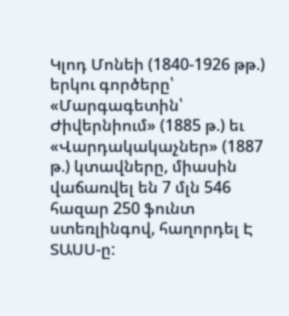Կլոդ Մոնեի (1840-1926 թթ.) երկու գործերը՝ «Մարգագետին՝ Ժիվերնիում» (1885 թ.) եւ «Վարդակակաչներ» (1887 թ.) կտավները, միասին վաճառվել են 7 մլն 546 հազար 250 ֆունտ ստեռլինգով, հաղորդել Է ՏԱՍՍ-ը: